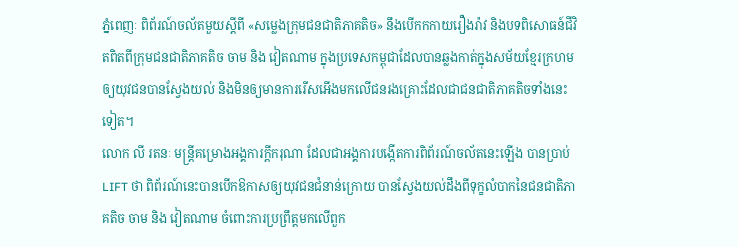ភ្នំពេញៈ ពិព័រណ៍ចល័តមួយស្ដីពី «សម្លេងក្រុមជនជាតិភាគតិច» នឹងបើកកកាយរឿងរ៉ាវ និងបទពិសោធន៍ជីវិតពិតពីក្រុមជនជាតិភាគតិច ចាម និង វៀតណាម ក្នុងប្រទេសកម្ពុជាដែលបានឆ្លងកាត់ក្នុងសម័យខ្មែរក្រហម ឲ្យយុវជនបានស្វែងយល់ និងមិនឲ្យមានការរើសអើងមកលើជនរងគ្រោះដែលជាជនជាតិភាគតិចទាំងនេះទៀត។
លោក លី រតនៈ មន្រ្ដីគម្រោងអង្គការក្ដីករុណា ដែលជាអង្គការបង្កើតការពិព័រណ៍ចល័តនេះឡើង បានប្រាប់ LIFT ថា ពិព័រណ៍នេះបានបើកឱកាសឲ្យយុវជនជំនាន់ក្រោយ បានស្វែងយល់ដឹងពីទុក្ខលំបាកនៃជនជាតិភាគតិច ចាម និង វៀតណាម ចំពោះការប្រព្រឹត្ដមកលើពួក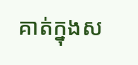គាត់ក្នុងស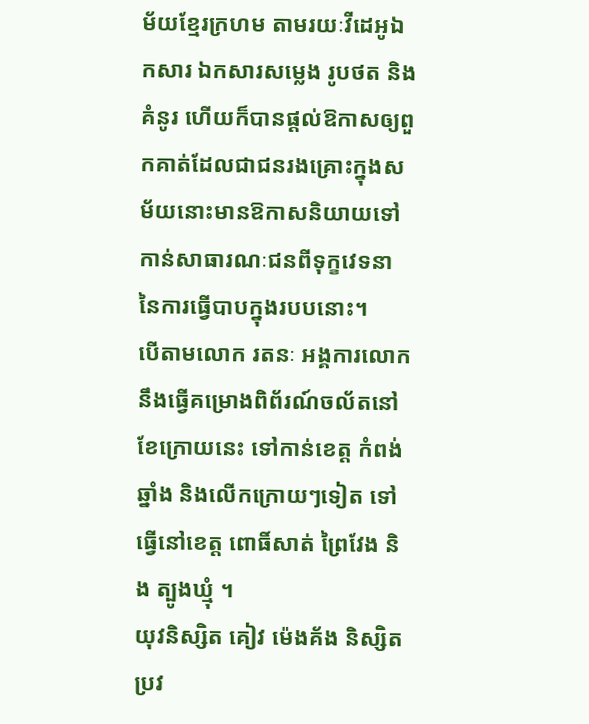ម័យខ្មែរក្រហម តាមរយៈវីដេអូឯកសារ ឯកសារសម្លេង រូបថត និងគំនូរ ហើយក៏បានផ្ដល់ឱកាសឲ្យពួកគាត់ដែលជាជនរងគ្រោះក្នុងសម័យនោះមានឱកាសនិយាយទៅកាន់សាធារណៈជនពីទុក្ខវេទនា នៃការធ្វើបាបក្នុងរបបនោះ។
បើតាមលោក រតនៈ អង្គការលោកនឹងធ្វើគម្រោងពិព័រណ៍ចល័តនៅខែក្រោយនេះ ទៅកាន់ខេត្ដ កំពង់ឆ្នាំង និងលើកក្រោយៗទៀត ទៅធ្វើនៅខេត្ដ ពោធិ៍សាត់ ព្រៃវែង និង ត្បូងឃ្មុំ ។
យុវនិស្សិត គៀវ ម៉េងគ័ង និស្សិតប្រវ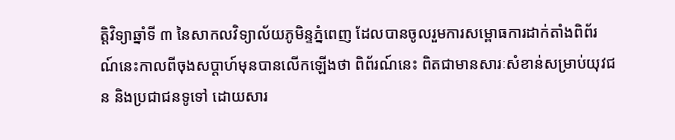ត្តិវិទ្យាឆ្នាំទី ៣ នៃសាកលវិទ្យាល័យភូមិន្ទភ្នំពេញ ដែលបានចូលរួមការសម្ពោធការដាក់តាំងពិព័រណ៍នេះកាលពីចុងសប្ដាហ៍មុនបានលើកឡើងថា ពិព័រណ៍នេះ ពិតជាមានសារៈសំខាន់សម្រាប់យុវជន និងប្រជាជនទូទៅ ដោយសារ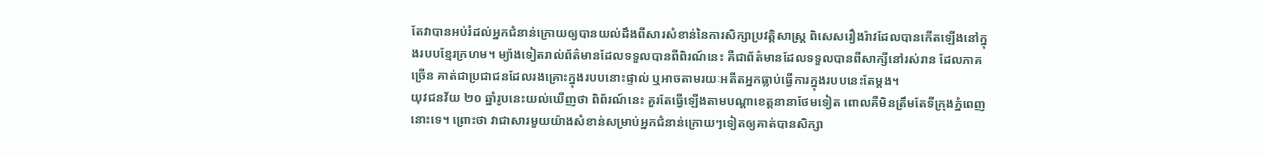តែវាបានអប់រំដល់អ្នកជំនាន់ក្រោយឲ្យបានយល់ដឹងពីសារសំខាន់នៃការសិក្សាប្រវត្តិសាស្ត្រ ពិសេសរឿងរ៉ាវដែលបានកើតឡើងនៅក្នុងរបបខ្មែរក្រហម។ ម្យ៉ាងទៀតរាល់ព័ត៌មានដែលទទួលបានពីពិរណ៍នេះ គឺជាព័ត៌មានដែលទទួលបានពីសាក្សីនៅរស់រាន ដែលភាគច្រើន គាត់ជាប្រជាជនដែលរងគ្រោះក្នុងរបបនោះផ្ទាល់ ឬអាចតាមរយៈអតីតអ្នកធ្លាប់ធ្វើការក្នុងរបបនេះតែម្ដង។
យុវជនវ័យ ២០ ឆ្នាំរូបនេះយល់ឃើញថា ពិព័រណ៍នេះ គួរតែធ្វើឡើងតាមបណ្ដាខេត្តនានាថែមទៀត ពោលគឺមិនត្រឹមតែទីក្រុងភ្នំពេញនោះទេ។ ព្រោះថា វាជាសារមួយយ៉ាងសំខាន់សម្រាប់អ្នកជំនាន់ក្រោយៗទៀតឲ្យគាត់បានសិក្សា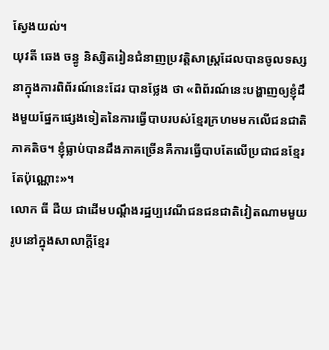ស្វែងយល់។
យុវតី ឆេង ចន្ធូ និស្សិតរៀនជំនាញប្រវត្ដិសាស្រ្ដដែលបានចូលទស្សនាក្នុងការពិព័រណ៍នេះដែរ បានថ្លែង ថា «ពិព័រណ៍នេះបង្ហាញឲ្យខ្ញុំដឹងមួយផ្នែកផ្សេងទៀតនៃការធ្វើបាបរបស់ខ្មែរក្រហមមកលើជនជាតិភាគតិច។ ខ្ញុំធ្លាប់បានដឹងភាគច្រើនគឺការធ្វើបាបតែលើប្រជាជនខ្មែរតែប៉ុណ្ណោះ»។
លោក ធី ដឺយ ជាដើមបណ្ដឹងរដ្ឋប្បវេណីជនជនជាតិវៀតណាមមួយរូបនៅក្នុងសាលាក្ដីខ្មែរ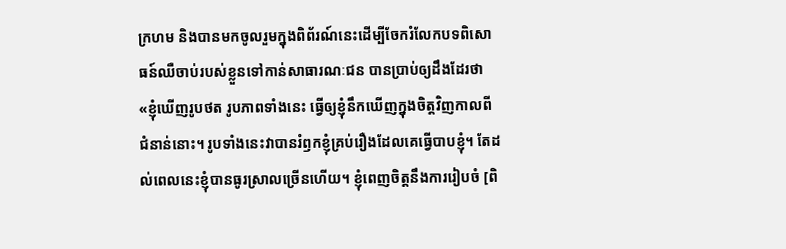ក្រហម និងបានមកចូលរួមក្នុងពិព័រណ៍នេះដើម្បីចែករំលែកបទពិសោធន៍ឈឺចាប់របស់ខ្លួនទៅកាន់សាធារណៈជន បានប្រាប់ឲ្យដឹងដែរថា «ខ្ញុំឃើញរូបថត រូបភាពទាំងនេះ ធ្វើឲ្យខ្ញុំនឹកឃើញក្នុងចិត្តវិញកាលពីជំនាន់នោះ។ រូបទាំងនេះវាបានរំឭកខ្ញុំគ្រប់រឿងដែលគេធ្វើបាបខ្ញុំ។ តែដល់ពេលនេះខ្ញុំបានធូរស្រាលច្រើនហើយ។ ខ្ញុំពេញចិត្តនឹងការរៀបចំ [ពិ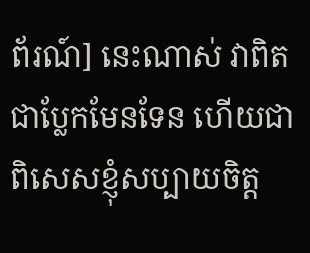ព័រណ៍] នេះណាស់ វាពិតជាប្លែកមែនទែន ហើយជាពិសេសខ្ញុំសប្បាយចិត្ត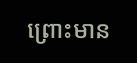ព្រោះមាន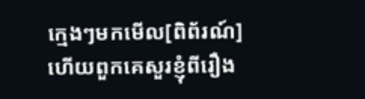ក្មេងៗមកមើល[ពិព័រណ៍] ហើយពួកគេសួរខ្ញុំពីរឿង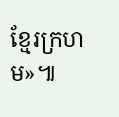ខ្មែរក្រហម»៕